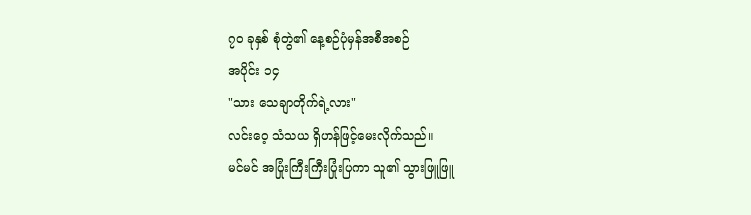၇၀ ခုနှစ် စုံတွဲ၏ နေ့စဉ်ပုံမှန်အစီအစဉ်
အပိုင်း ၁၄
"သား သေချာတိုက်ရဲ့လား"
လင်းဝေ့ သံသယ ရှိဟန်ဖြင့်မေးလိုက်သည်။
မင်မင် အပြုံးကြီးကြီးပြုံးပြကာ သူ၏ သွားဖြူဖြူ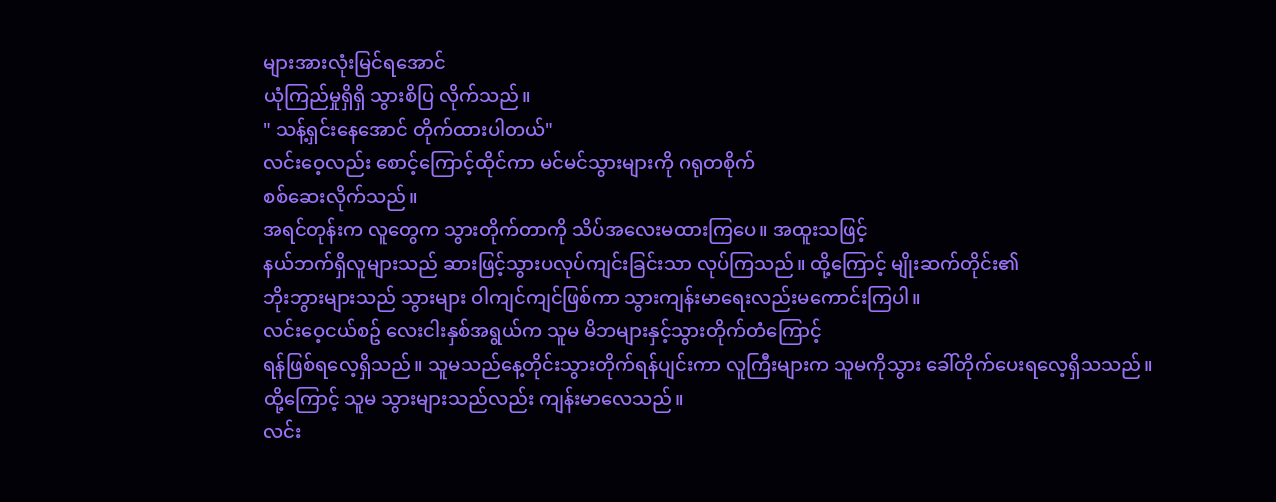များအားလုံးမြင်ရအောင်
ယုံကြည်မှုရှိရှိ သွားစိပြ လိုက်သည်။
" သန့်ရှင်းနေအောင် တိုက်ထားပါတယ်"
လင်းဝေ့လည်း စောင့်ကြောင့်ထိုင်ကာ မင်မင်သွားများကို ဂရုတစိုက်
စစ်ဆေးလိုက်သည်။
အရင်တုန်းက လူတွေက သွားတိုက်တာကို သိပ်အလေးမထားကြပေ။ အထူးသဖြင့်
နယ်ဘက်ရှိလူများသည် ဆားဖြင့်သွားပလုပ်ကျင်းခြင်းသာ လုပ်ကြသည်။ ထို့ကြောင့် မျိုးဆက်တိုင်း၏
ဘိုးဘွားများသည် သွားများ ဝါကျင်ကျင်ဖြစ်ကာ သွားကျန်းမာရေးလည်းမကောင်းကြပါ။
လင်းဝေ့ငယ်စဥ် လေးငါးနှစ်အရွယ်က သူမ မိဘများနှင့်သွားတိုက်တံကြောင့်
ရန်ဖြစ်ရလေ့ရှိသည်။ သူမသည်နေ့တိုင်းသွားတိုက်ရန်ပျင်းကာ လူကြီးများက သူမကိုသွား ခေါ်တိုက်ပေးရလေ့ရှိသသည်။
ထို့ကြောင့် သူမ သွားများသည်လည်း ကျန်းမာလေသည်။
လင်း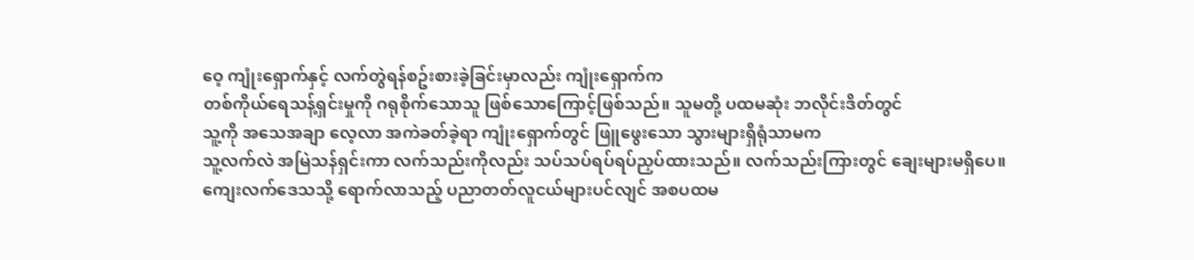ဝေ့ ကျုံးရှောက်နှင့် လက်တွဲရန်စဥ်းစားခဲ့ခြင်းမှာလည်း ကျုံးရှောက်က
တစ်ကိုယ်ရေသန့်ရှင်းမှုကို ဂရုစိုက်သောသူ ဖြစ်သောကြောင့်ဖြစ်သည်။ သူမတို့ ပထမဆုံး ဘလိုင်းဒိတ်တွင်
သူ့ကို အသေအချာ လေ့လာ အကဲခတ်ခဲ့ရာ ကျုံးရှောက်တွင် ဖြူဖွေးသော သွားများရှိရုံသာမက
သူ့လက်လဲ အမြဲသန်ရှင်းကာ လက်သည်းကိုလည်း သပ်သပ်ရပ်ရပ်ညှပ်ထားသည်။ လက်သည်းကြားတွင် ချေးများမရှိပေ။
ကျေးလက်ဒေသသို့ ရောက်လာသည့် ပညာတတ်လူငယ်များပင်လျင် အစပထမ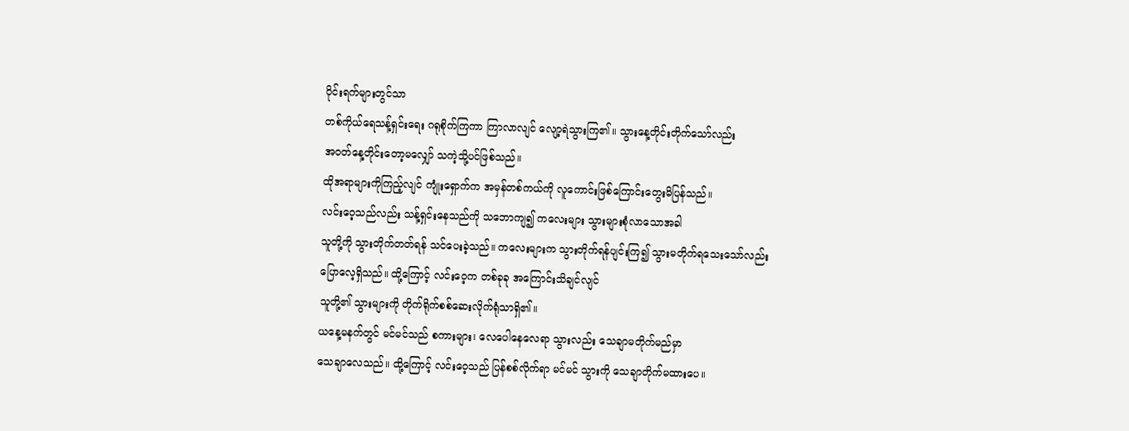ပိုင်းရက်များတွင်သာ
တစ်ကိုယ်ရေသန့်ရှင်းရေး ဂရုစိုက်ကြကာ ကြာလာလျင် လျော့ရဲသွားကြ၏။ သွားနေ့တိုင်းတိုက်သော်လည်း
အဝတ်နေ့တိုင်းတော့မလျှော် သကဲ့သို့ပင်ဖြစ်သည်။
ထိုအရာများကိုကြည့်လျင် ကျုံးရှောက်က အမှန်တစ်ကယ်ကို လူကောင်းဖြစ်ကြောင်းတွေးမိပြန်သည်။
လင်းဝေ့သည်လည်း သန့်ရှင်းနေသည်ကို သဘောကျ၍ ကလေးများ သွားများစုံလာသောအခါ
သူတို့ကို သွားတိုက်တတ်ရန် သင်ပေးခဲ့သည်။ ကလေးများက သွားတိုက်ရန်ပျင်းကြ၍ သွားမတိုက်ရသေးသော်လည်း
ပြောလေ့ရှိသည်။ ထို့ကြောင့် လင်းဝေ့က တစ်ခုခု အကြောင်းသိချင်လျင်
သူတို့၏ သွားများကို တိုက်ရိုက်စစ်ဆေးလိုက်ရုံသာရှိ၏။
ယနေ့မနက်တွင် မင်မင်သည် စကားများ၊ လေပေါနေလေရာ သွားလည်း သေချာမတိုက်မည်မှာ
သေချာလေသည်။ ထို့ကြောင့် လင်းဝေ့သည် ပြန်စစ်လိုက်ရာ မင်မင် သွားကို သေချာတိုက်မထားပေ။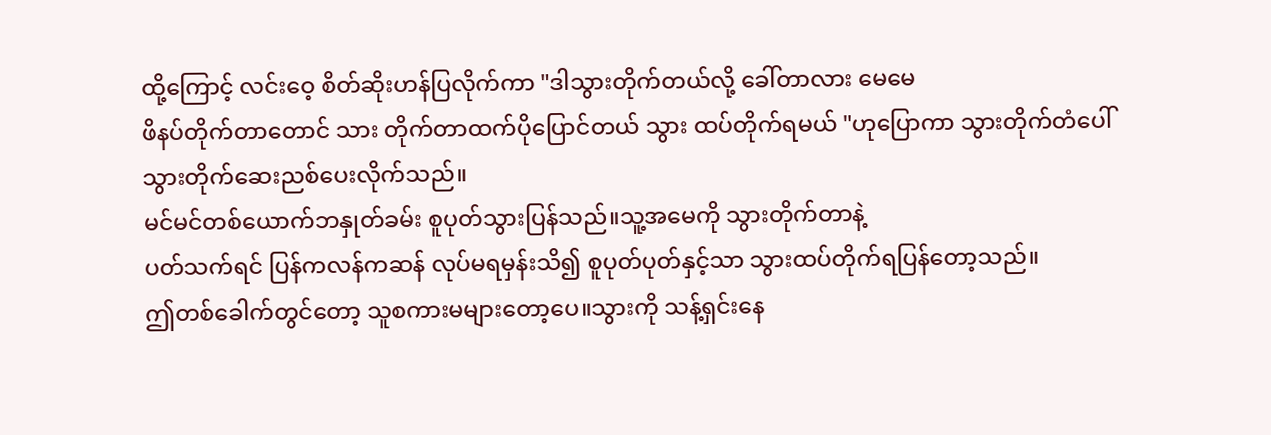ထို့ကြောင့် လင်းဝေ့ စိတ်ဆိုးဟန်ပြလိုက်ကာ "ဒါသွားတိုက်တယ်လို့ ခေါ်တာလား မေမေ
ဖိနပ်တိုက်တာတောင် သား တိုက်တာထက်ပိုပြောင်တယ် သွား ထပ်တိုက်ရမယ် "ဟုပြောကာ သွားတိုက်တံပေါ်
သွားတိုက်ဆေးညစ်ပေးလိုက်သည်။
မင်မင်တစ်ယောက်ဘနှုတ်ခမ်း စူပုတ်သွားပြန်သည်။သူ့အမေကို သွားတိုက်တာနဲ့
ပတ်သက်ရင် ပြန်ကလန်ကဆန် လုပ်မရမှန်းသိ၍ စူပုတ်ပုတ်နှင့်သာ သွားထပ်တိုက်ရပြန်တော့သည်။
ဤတစ်ခေါက်တွင်တော့ သူစကားမများတော့ပေ။သွားကို သန့်ရှင်းနေ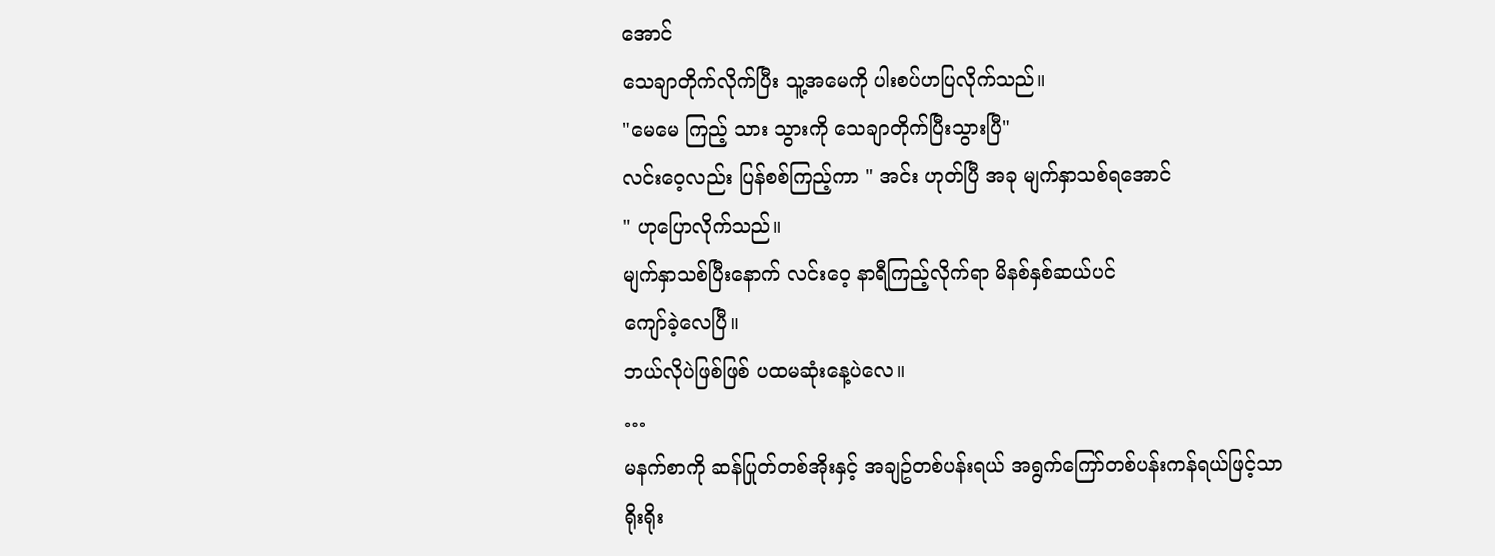အောင်
သေချာတိုက်လိုက်ပြီး သူ့အမေကို ပါးစပ်ဟပြလိုက်သည်။
"မေမေ ကြည့် သား သွားကို သေချာတိုက်ပြီးသွားပြီ"
လင်းဝေ့လည်း ပြန်စစ်ကြည့်ကာ " အင်း ဟုတ်ပြီ အခု မျက်နှာသစ်ရအောင်
" ဟုပြောလိုက်သည်။
မျက်နှာသစ်ပြီးနောက် လင်းဝေ့ နာရီကြည့်လိုက်ရာ မိနစ်နှစ်ဆယ်ပင်
ကျော်ခဲ့လေပြီ။
ဘယ်လိုပဲဖြစ်ဖြစ် ပထမဆုံးနေ့ပဲလေ။
…
မနက်စာကို ဆန်ပြုတ်တစ်အိုးနှင့် အချဥ်တစ်ပန်းရယ် အရွက်ကြော်တစ်ပန်းကန်ရယ်ဖြင့်သာ
ရိုးရိုး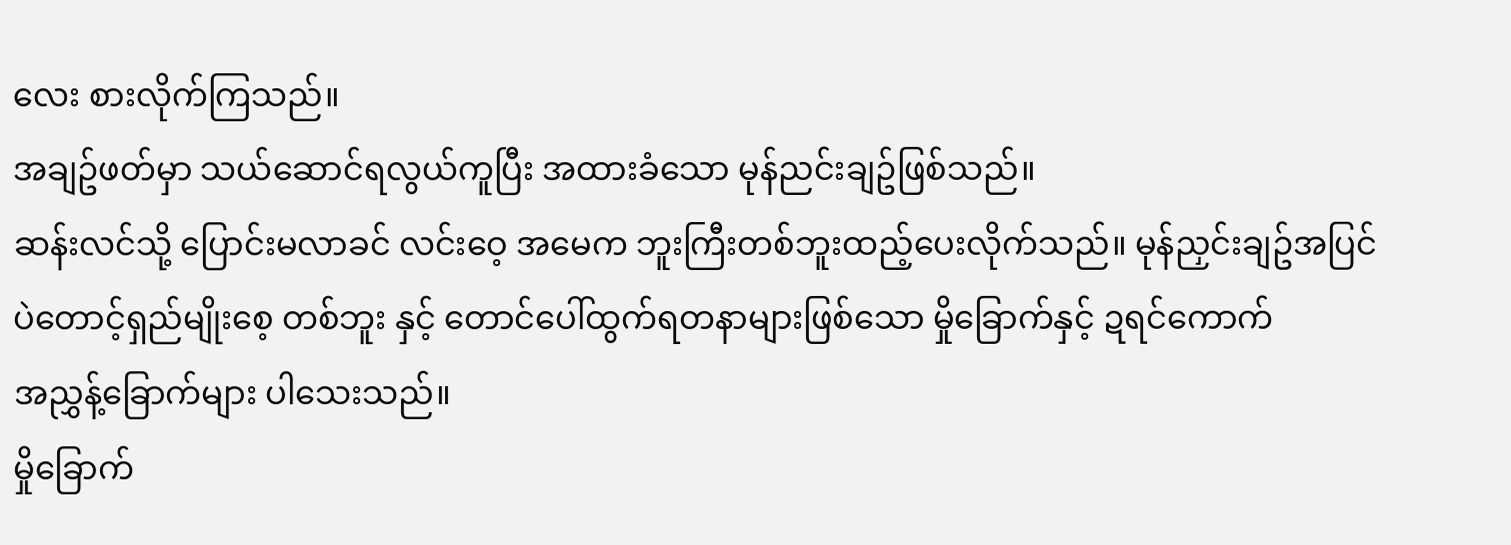လေး စားလိုက်ကြသည်။
အချဥ်ဖတ်မှာ သယ်ဆောင်ရလွယ်ကူပြီး အထားခံသော မုန်ညင်းချဥ်ဖြစ်သည်။
ဆန်းလင်သို့ ပြောင်းမလာခင် လင်းဝေ့ အမေက ဘူးကြီးတစ်ဘူးထည့်ပေးလိုက်သည်။ မုန်ညှင်းချဥ်အပြင်
ပဲတောင့်ရှည်မျိုးစေ့ တစ်ဘူး နှင့် တောင်ပေါ်ထွက်ရတနာများဖြစ်သော မှိုခြောက်နှင့် ဍရင်ကောက်
အညွှန့်ခြောက်များ ပါသေးသည်။
မှိုခြောက်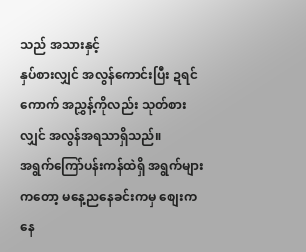သည် အသားနှင့်
နှပ်စားလျှင် အလွန်ကောင်းပြီး ဍရင်ကောက် အညွှန့်ကိုလည်း သုတ်စားလျှင် အလွန်အရသာရှိသည်။
အရွက်ကြော်ပန်းကန်ထဲရှိ အရွက်များကတော့ မနေ့ညနေခင်းကမှ စျေးကနေ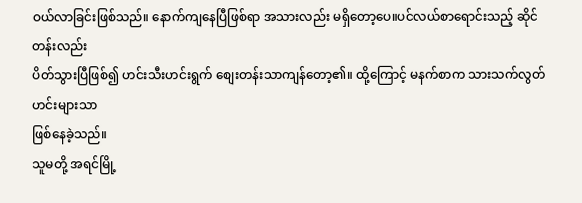ဝယ်လာခြင်းဖြစ်သည်။ နောက်ကျနေပြီဖြစ်ရာ အသားလည်း မရှိတော့ပေ။ပင်လယ်စာရောင်းသည့် ဆိုင်တန်းလည်း
ပိတ်သွားပြီဖြစ်၍ ဟင်းသီးဟင်းရွက် စျေးတန်းသာကျန်တော့၏။ ထို့ကြောင့် မနက်စာက သားသက်လွတ်ဟင်းများသာ
ဖြစ်နေခဲ့သည်။
သူမတို့ အရင်မြို့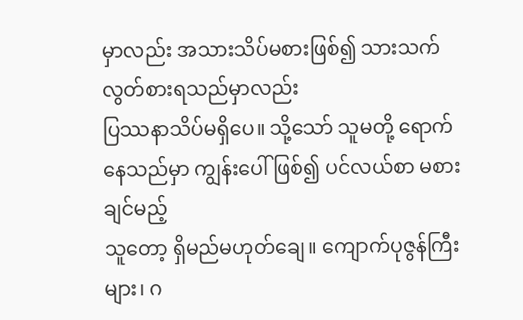မှာလည်း အသားသိပ်မစားဖြစ်၍ သားသက်လွတ်စားရသည်မှာလည်း
ပြဿနာသိပ်မရှိပေ။ သို့သော် သူမတို့ ရောက်နေသည်မှာ ကျွန်းပေါ်ဖြစ်၍ ပင်လယ်စာ မစားချင်မည့်
သူတော့ ရှိမည်မဟုတ်ချေ။ ကျောက်ပုဇွန်ကြီးများ၊ ဂ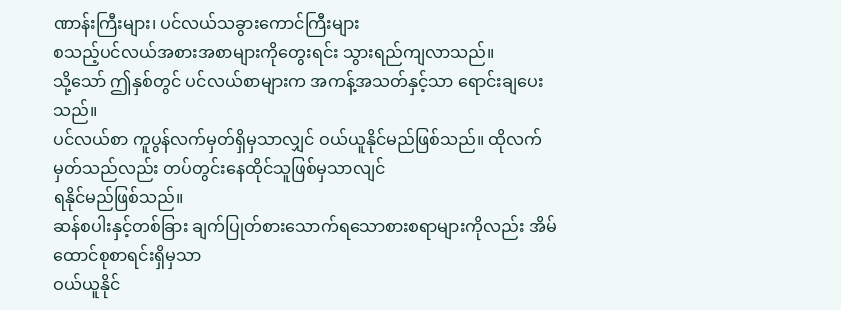ဏာန်းကြီးများ၊ ပင်လယ်သခွားကောင်ကြီးများ
စသည့်ပင်လယ်အစားအစာများကိုတွေးရင်း သွားရည်ကျလာသည်။
သို့သော် ဤနှစ်တွင် ပင်လယ်စာများက အကန့်အသတ်နှင့်သာ ရောင်းချပေးသည်။
ပင်လယ်စာ ကူပွန်လက်မှတ်ရှိမှသာလျှင် ဝယ်ယူနိုင်မည်ဖြစ်သည်။ ထိုလက်မှတ်သည်လည်း တပ်တွင်းနေထိုင်သူဖြစ်မှသာလျင်
ရနိုင်မည်ဖြစ်သည်။
ဆန်စပါးနှင့်တစ်ခြား ချက်ပြုတ်စားသောက်ရသောစားစရာများကိုလည်း အိမ်ထောင်စုစာရင်းရှိမှသာ
ဝယ်ယူနိုင်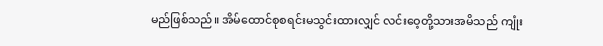မည်ဖြစ်သည်။ အိမ်ထောင်စုစရင်းမသွင်းထားလျှင် လင်းဝေ့တို့သားအမိသည် ကျုံး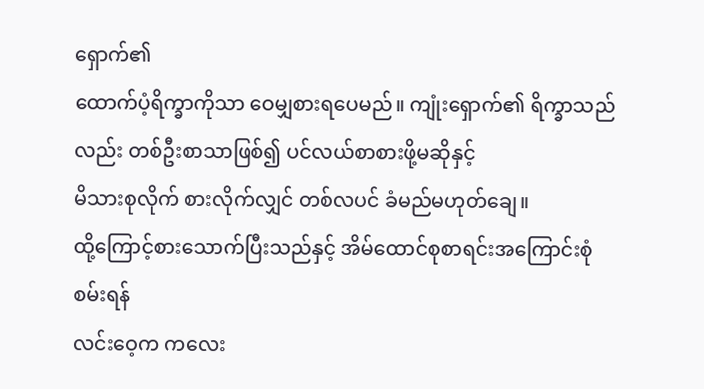ရှောက်၏
ထောက်ပံ့ရိက္ခာကိုသာ ဝေမျှစားရပေမည်။ ကျုံးရှောက်၏ ရိက္ခာသည်လည်း တစ်ဦးစာသာဖြစ်၍ ပင်လယ်စာစားဖို့မဆိုနှင့်
မိသားစုလိုက် စားလိုက်လျှင် တစ်လပင် ခံမည်မဟုတ်ချေ။
ထို့ကြောင့်စားသောက်ပြီးသည်နှင့် အိမ်ထောင်စုစာရင်းအကြောင်းစုံစမ်းရန်
လင်းဝေ့က ကလေး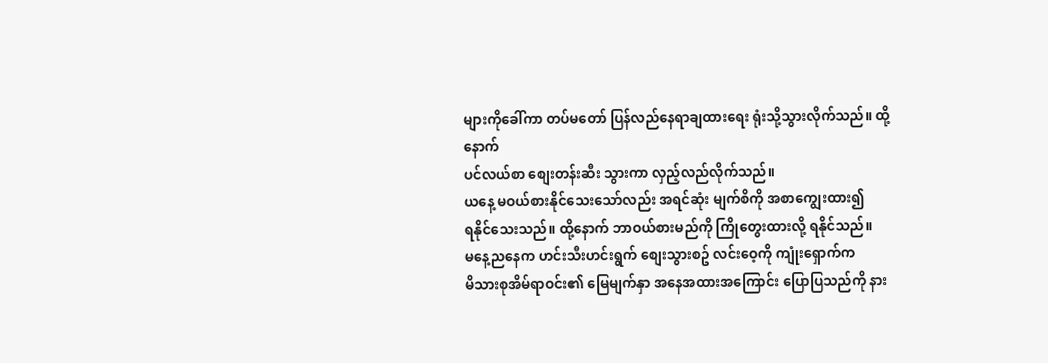များကိုခေါ်ကာ တပ်မတော် ပြန်လည်နေရာချထားရေး ရုံးသို့သွားလိုက်သည်။ ထို့နောက်
ပင်လယ်စာ စျေးတန်းဆီး သွားကာ လှည့်လည်လိုက်သည်။
ယနေ့ မဝယ်စားနိုင်သေးသော်လည်း အရင်ဆုံး မျက်စိကို အစာကျွေးထား၍
ရနိုင်သေးသည်။ ထို့နောက် ဘာဝယ်စားမည်ကို ကြိုတွေးထားလို့ ရနိုင်သည်။
မနေ့ညနေက ဟင်းသီးဟင်းရွက် စျေးသွားစဥ် လင်းဝေ့ကို ကျုံးရှောက်က
မိသားစုအိမ်ရာဝင်း၏ မြေမျက်နှာ အနေအထားအကြောင်း ပြောပြသည်ကို နား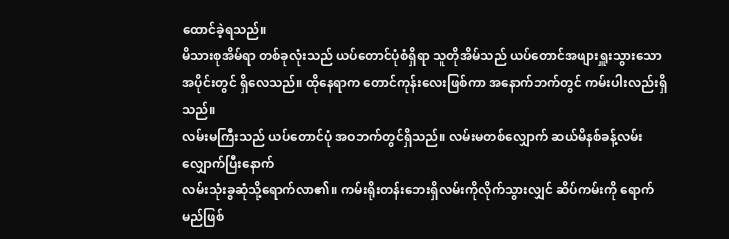ထောင်ခဲ့ရသည်။
မိသားစုအိမ်ရာ တစ်ခုလုံးသည် ယပ်တောင်ပုံစံရှိရာ သူတိုအိမ်သည် ယပ်တောင်အဖျားရှူးသွားသော
အပိုင်းတွင် ရှိလေသည်။ ထိုနေရာက တောင်ကုန်းလေးဖြစ်ကာ အနောက်ဘက်တွင် ကမ်းပါးလည်းရှိသည်။
လမ်းမကြီးသည် ယပ်တောင်ပုံ အဝဘက်တွင်ရှိသည်။ လမ်းမတစ်လျှောက် ဆယ်မိနစ်ခန့်လမ်းလျှောက်ပြီးနောက်
လမ်းသုံးခွဆုံသို့ရောက်လာ၏။ ကမ်းရိုးတန်းဘေးရှိလမ်းကိုလိုက်သွားလျှင် ဆိပ်ကမ်းကို ရောက်မည်ဖြစ်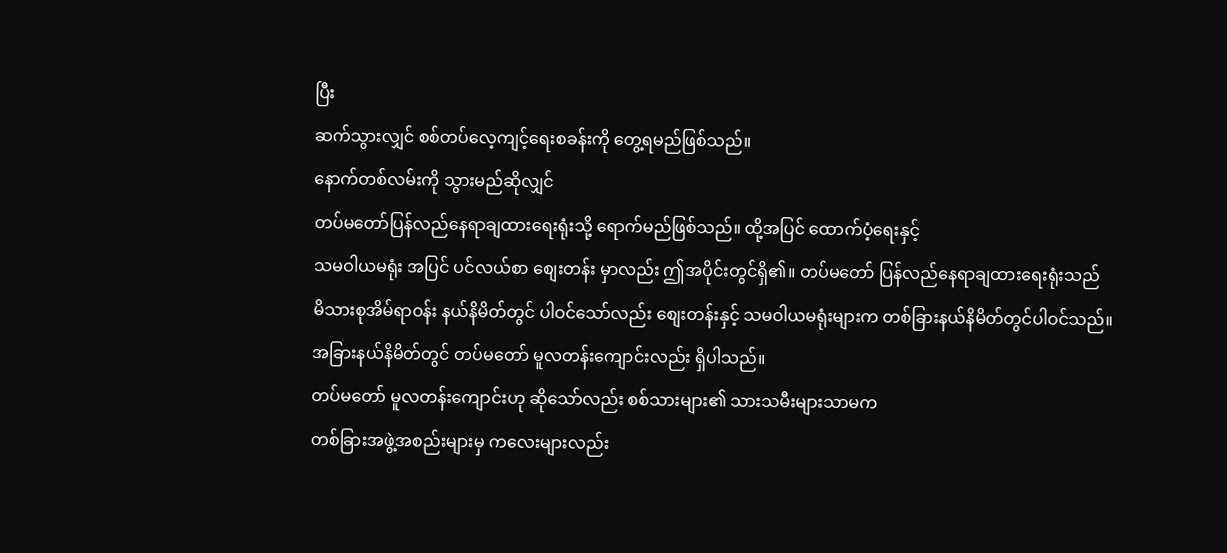ပြီး
ဆက်သွားလျှင် စစ်တပ်လေ့ကျင့်ရေးစခန်းကို တွေ့ရမည်ဖြစ်သည်။
နောက်တစ်လမ်းကို သွားမည်ဆိုလျှင်
တပ်မတော်ပြန်လည်နေရာချထားရေးရုံးသို့ ရောက်မည်ဖြစ်သည်။ ထို့အပြင် ထောက်ပံ့ရေးနှင့်
သမဝါယမရုံး အပြင် ပင်လယ်စာ စျေးတန်း မှာလည်း ဤအပိုင်းတွင်ရှိ၏။ တပ်မတော် ပြန်လည်နေရာချထားရေးရုံးသည်
မိသားစုအိမ်ရာဝန်း နယ်နိမိတ်တွင် ပါဝင်သော်လည်း စျေးတန်းနှင့် သမဝါယမရုံးများက တစ်ခြားနယ်နိမိတ်တွင်ပါဝင်သည်။
အခြားနယ်နိမိတ်တွင် တပ်မတော် မူလတန်းကျောင်းလည်း ရှိပါသည်။
တပ်မတော် မူလတန်းကျောင်းဟု ဆိုသော်လည်း စစ်သားများ၏ သားသမီးများသာမက
တစ်ခြားအဖွဲ့အစည်းများမှ ကလေးများလည်း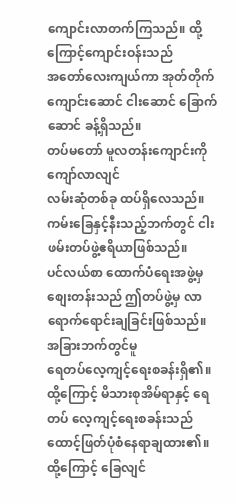ကျောင်းလာတက်ကြသည်။ ထို့ကြောင့်ကျောင်းဝန်းသည်
အတော်လေးကျယ်ကာ အုတ်တိုက်ကျောင်းဆောင် ငါးဆောင် ခြောက်ဆောင် ခန့်ရှိသည်။
တပ်မတော် မူလတန်းကျောင်းကို ကျော်လာလျင်
လမ်းဆုံတစ်ခု ထပ်ရှိလေသည်။ ကမ်းခြေနှင့်နီးသည့်ဘက်တွင် ငါးဖမ်းတပ်ဖွဲ့ဧရိယာဖြစ်သည်။
ပင်လယ်စာ ထောက်ပံရေးအဖွဲ့မှ စျေးတန်းသည် ဤတပ်ဖွဲ့မှ လာရောက်ရောင်းချခြင်းဖြစ်သည်။ အခြားဘက်တွင်မူ
ရေတပ်လေ့ကျင့်ရေးစခန်းရှိ၏။ ထို့ကြောင့် မိသားစုအိမ်ရာနှင့် ရေတပ် လေ့ကျင့်ရေးစခန်းသည်
ထောင့်ဖြတ်ပုံစံနေရာချထား၏။ ထို့ကြောင့် ခြေလျင်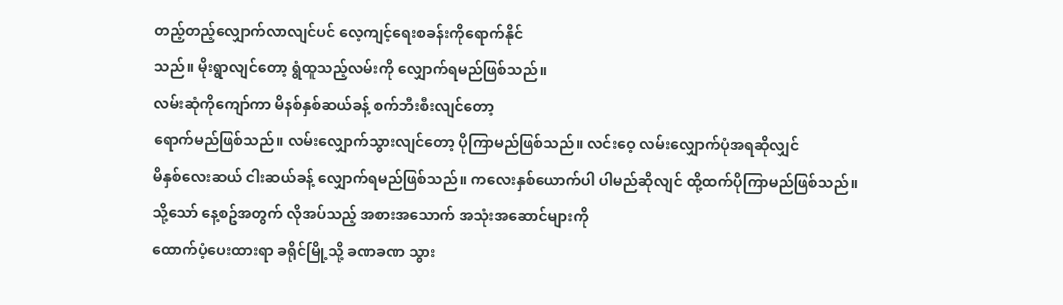တည့်တည့်လျှောက်လာလျင်ပင် လေ့ကျင့်ရေးစခန်းကိုရောက်နိုင်
သည်။ မိုးရွာလျင်တော့ ရွံထူသည့်လမ်းကို လျှောက်ရမည်ဖြစ်သည်။
လမ်းဆုံကိုကျော်ကာ မိနစ်နှစ်ဆယ်ခန့် စက်ဘီးစီးလျင်တော့
ရောက်မည်ဖြစ်သည်။ လမ်းလျှောက်သွားလျင်တော့ ပိုကြာမည်ဖြစ်သည်။ လင်းဝေ့ လမ်းလျှောက်ပုံအရဆိုလျှင်
မိနှစ်လေးဆယ် ငါးဆယ်ခန့် လျှောက်ရမည်ဖြစ်သည်။ ကလေးနှစ်ယောက်ပါ ပါမည်ဆိုလျင် ထို့ထက်ပိုကြာမည်ဖြစ်သည်။
သို့သော် နေ့စဥ်အတွက် လိုအပ်သည့် အစားအသောက် အသုံးအဆောင်များကို
ထောက်ပံ့ပေးထားရာ ခရိုင်မြို့သို့ ခဏခဏ သွား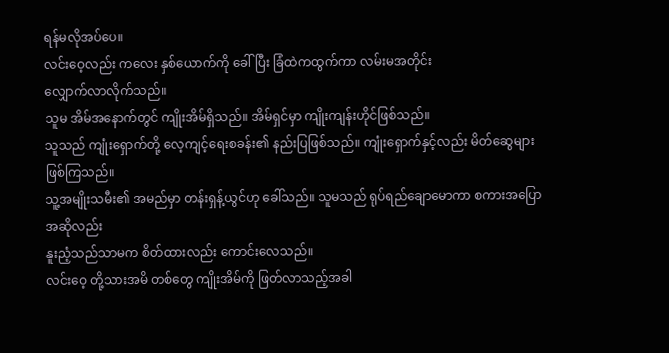ရန်မလိုအပ်ပေ။
လင်းဝေ့လည်း ကလေး နှစ်ယောက်ကို ခေါ်ပြီး ခြံထဲကထွက်ကာ လမ်းမအတိုင်း
လျှောက်လာလိုက်သည်။
သူမ အိမ်အနောက်တွင် ကျိုးအိမ်ရှိသည်။ အိမ်ရှင်မှာ ကျိုးကျန်းဟိုင်ဖြစ်သည်။
သူသည် ကျုံးရှောက်တို့ လေ့ကျင့်ရေးစခန်း၏ နည်းပြဖြစ်သည်။ ကျုံးရှောက်နှင့်လည်း မိတ်ဆွေများဖြစ်ကြသည်။
သူ့အမျိုးသမီး၏ အမည်မှာ တန်းရှန့်ယွင်ဟု ခေါ်သည်။ သူမသည် ရုပ်ရည်ချောမောကာ စကားအပြောအဆိုလည်း
နူးညံ့သည်သာမက စိတ်ထားလည်း ကောင်းလေသည်။
လင်းဝေ့ တို့သားအမိ တစ်တွေ ကျိုးအိမ်ကို ဖြတ်လာသည့်အခါ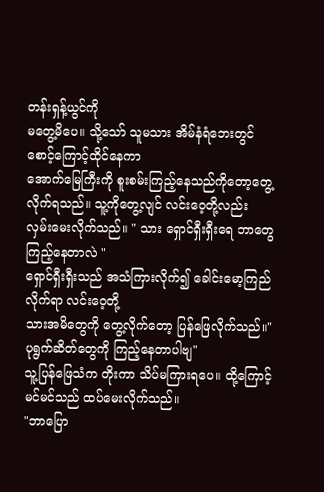တန်းရှန့်ယွင်ကို
မတွေ့မိပေ။ သို့သော် သူမသား အိမ်နံရံဘေးတွင် စောင့်ကြောင့်ထိုင်နေကာ
အောက်မြေကြီးကို စူးစမ်းကြည့်နေသည်ကိုတော့တွေ့လိုက်ရသည်။ သူ့ကိုတွေ့လျင် လင်းဝေ့တို့လည်း
လှမ်းမေးလိုက်သည်။ " သား ရှောင်ရှီးရှီးရေ ဘာတွေကြည့်နေတာလဲ "
ရှောင်ရှီးရှီးသည် အသံကြားလိုက်၍ ခေါင်းမော့ကြည်လိုက်ရာ လင်းဝေ့တို့
သားအမိတွေကို တွေ့လိုက်တော့ ပြန်ဖြေလိုက်သည်။"ပုရွက်ဆိတ်တွေကို ကြည့်နေတာပါဗျ"
သူ့ပြန်ဖြေသံက တိုးကာ သိပ်မကြားရပေ။ ထို့ကြောင့် မင်မင်သည် ထပ်မေးလိုက်သည်။
"ဘာပြော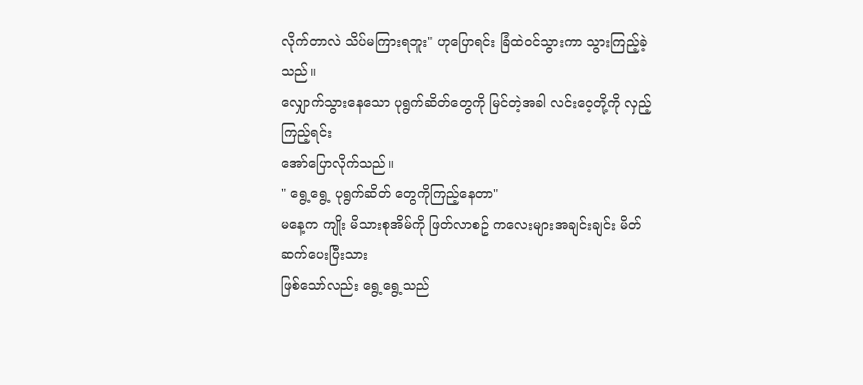လိုက်တာလဲ သိပ်မကြားရဘူး" ဟုပြောရင်း ခြံထဲဝင်သွားကာ သွားကြည့်ခဲ့သည်။
လျှောက်သွားနေသော ပုရွက်ဆိတ်တွေကို မြင်တဲ့အခါ လင်းဝေ့တို့ကို လှည့်ကြည့်ရင်း
အော်ပြောလိုက်သည်။
" ရွေ့ရွေ့ ပုရွက်ဆိတ် တွေကိုကြည့်နေတာ"
မနေ့က ကျိုး မိသားစုအိမ်ကို ဖြတ်လာစဥ် ကလေးများအချင်းချင်း မိတ်ဆက်ပေးပြီးသား
ဖြစ်သော်လည်း ရွေ့ရွေ့သည်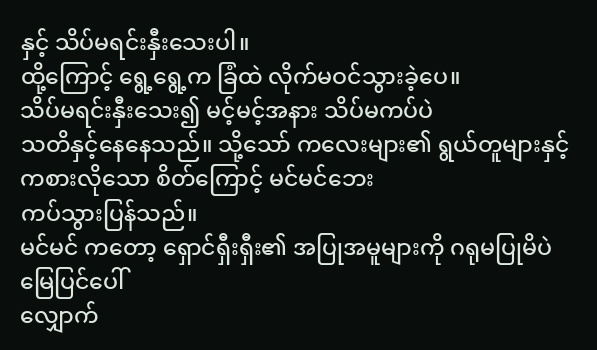နှင့် သိပ်မရင်းနှီးသေးပါ။
ထို့ကြောင့် ရွေ့ရွေ့က ခြံထဲ လိုက်မဝင်သွားခဲ့ပေ။
သိပ်မရင်းနှီးသေး၍ မင့်မင့်အနား သိပ်မကပ်ပဲ
သတိနှင့်နေနေသည်။ သို့သော် ကလေးများ၏ ရွယ်တူများနှင့် ကစားလိုသော စိတ်ကြောင့် မင်မင်ဘေး
ကပ်သွားပြန်သည်။
မင်မင် ကတော့ ရှောင်ရှီးရှီး၏ အပြုအမူများကို ဂရုမပြုမိပဲ မြေပြင်ပေါ်
လျှောက်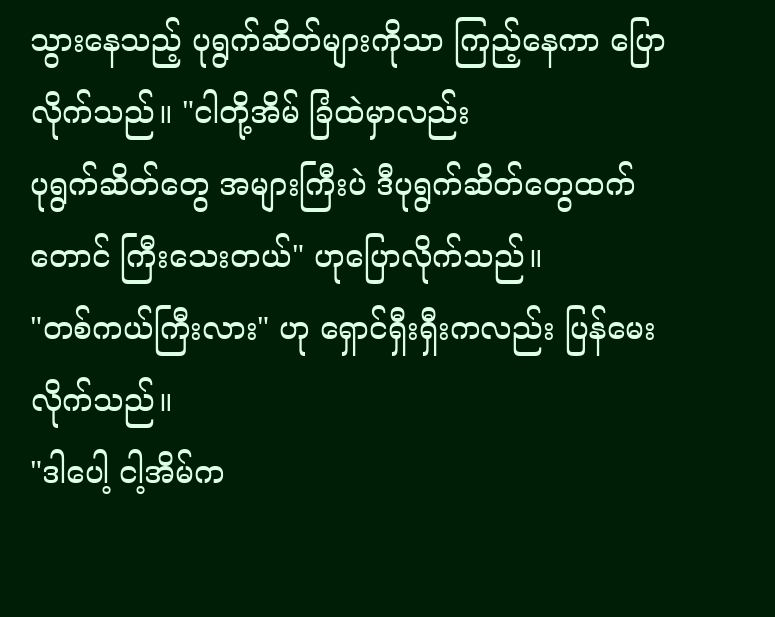သွားနေသည့် ပုရွက်ဆိတ်များကိုသာ ကြည့်နေကာ ပြောလိုက်သည်။ "ငါတို့အိမ် ခြံထဲမှာလည်း
ပုရွက်ဆိတ်တွေ အများကြီးပဲ ဒီပုရွက်ဆိတ်တွေထက်တောင် ကြီးသေးတယ်" ဟုပြောလိုက်သည်။
"တစ်ကယ်ကြီးလား" ဟု ရှောင်ရှီးရှီးကလည်း ပြန်မေးလိုက်သည်။
"ဒါပေါ့ ငါ့အိမ်က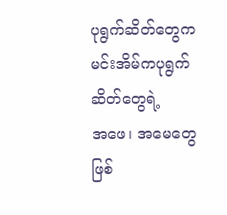ပုရွက်ဆိတ်တွေက မင်းအိမ်ကပုရွက်ဆိတ်တွေရဲ့
အဖေ၊ အမေတွေ ဖြစ်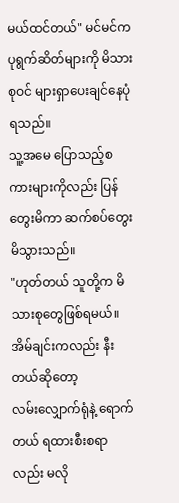မယ်ထင်တယ်" မင်မင်က ပုရွက်ဆိတ်များကို မိသားစုဝင် များရှာပေးချင်နေပုံရသည်။
သူ့အမေ ပြောသည့်စကားများကိုလည်း ပြန်တွေးမိကာ ဆက်စပ်တွေးမိသွားသည်။
"ဟုတ်တယ် သူတို့က မိသားစုတွေဖြစ်ရမယ်။ အိမ်ချင်းကလည်း နီးတယ်ဆိုတော့
လမ်းလျှောက်ရုံနဲ့ ရောက်တယ် ရထားစီးစရာလည်း မလို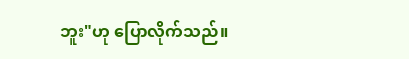ဘူး"ဟု ပြောလိုက်သည်။